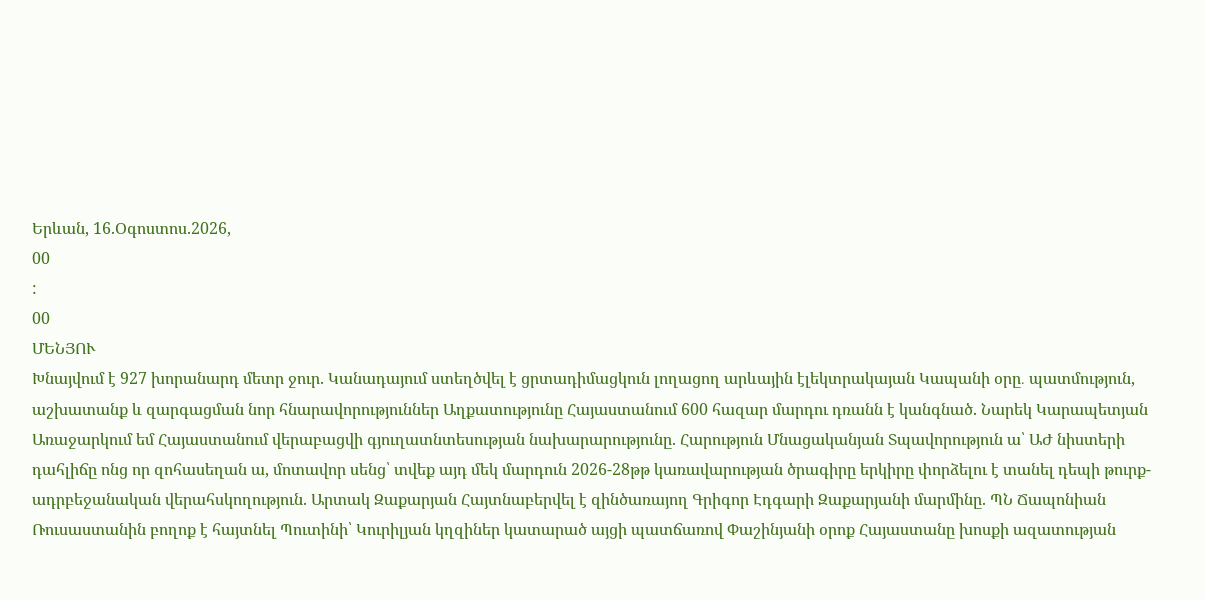Երևան, 16.Օգոստոս.2026,
00
:
00
ՄԵՆՅՈՒ
Խնայվում է 927 խորանարդ մետր ջուր. Կանադայում ստեղծվել է ցրտադիմացկուն լողացող արևային էլեկտրակայան Կապանի օրը․ պատմություն, աշխատանք և զարգացման նոր հնարավորություններ Աղքատությունը Հայաստանում 600 հազար մարդու դռանն է կանգնած. Նարեկ Կարապետյան Առաջարկում եմ Հայաստանում վերաբացվի գյուղատնտեսության նախարարությունը. Հարություն Մնացականյան Տպավորություն ա՝ ԱԺ նիստերի դահլիճը ոնց որ զոհասեղան ա, մոտավոր սենց՝ տվեք այդ մեկ մարդուն 2026-28թթ կառավարության ծրագիրը երկիրը փորձելու է տանել դեպի թուրք-ադրբեջանական վերահսկողություն. Արտակ Զաքարյան Հայտնաբերվել է զինծառայող Գրիգոր Էդգարի Զաքարյանի մարմինը. ՊՆ Ճապոնիան Ռուսաստանին բողոք է հայտնել Պուտինի՝ Կուրիլյան կղզիներ կատարած այցի պատճառով Փաշինյանի օրոք Հայաստանը խոսքի ազատության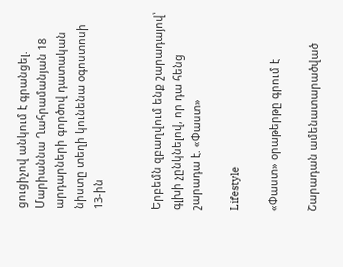ցուցիչով անկում է գրանցել. Մարիաննա Ղահրամանյան 18 արդարների գործով դատական նիստը տեղի կունենա օգոստոսի 13-ին


Երբեմն զբաղվում ենք շարադայով՝ գլխի չընկնելով, որ դա հենց շարադա է. «Փաստ»

Lifestyle

«Փաստ» օրաթերթը գրում է

Շարադան ամենատարածված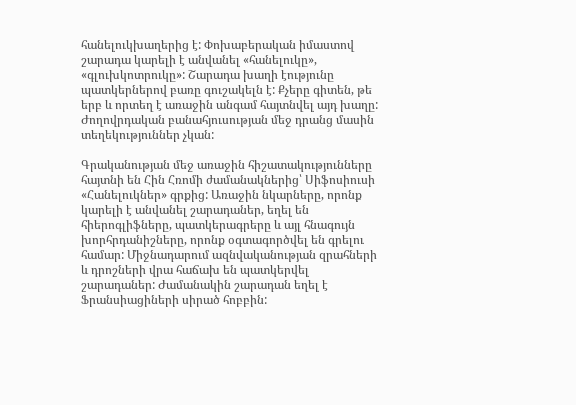հանելուկխաղերից է: Փոխաբերական իմաստով շարադա կարելի է անվանել «հանելուկը», «գլուխկոտրուկը»: Շարադա խաղի էությունը պատկերներով բառը գուշակելն է: Քչերը գիտեն, թե երբ և որտեղ է առաջին անգամ հայտնվել այդ խաղը: Ժողովրդական բանահյուսության մեջ դրանց մասին տեղեկություններ չկան:

Գրականության մեջ առաջին հիշատակությունները հայտնի են Հին Հռոմի ժամանակներից՝ Սիֆոսիուսի «Հանելուկներ» գրքից: Առաջին նկարները, որոնք կարելի է անվանել շարադաներ, եղել են հիերոգլիֆները, պատկերագրերը և այլ հնագույն խորհրդանիշները, որոնք օգտագործվել են գրելու համար: Միջնադարում ազնվականության զրահների և դրոշների վրա հաճախ են պատկերվել շարադաներ: Ժամանակին շարադան եղել է Ֆրանսիացիների սիրած հոբբին: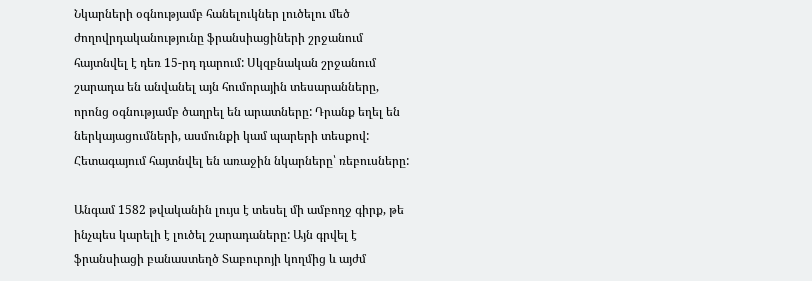Նկարների օգնությամբ հանելուկներ լուծելու մեծ ժողովրդականությունը ֆրանսիացիների շրջանում հայտնվել է դեռ 15-րդ դարում: Սկզբնական շրջանում շարադա են անվանել այն հումորային տեսարանները, որոնց օգնությամբ ծաղրել են արատները: Դրանք եղել են ներկայացումների, ասմունքի կամ պարերի տեսքով: Հետագայում հայտնվել են առաջին նկարները՝ ռեբուսները:

Անգամ 1582 թվականին լույս է տեսել մի ամբողջ գիրք, թե ինչպես կարելի է լուծել շարադաները: Այն գրվել է ֆրանսիացի բանաստեղծ Տաբուրոյի կողմից և այժմ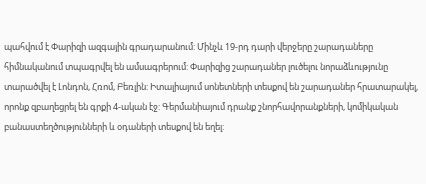պահվում է Փարիզի ազգային գրադարանում: Մինչև 19-րդ դարի վերջերը շարադաները հիմնականում տպագրվել են ամսագրերում: Փարիզից շարադաներ լուծելու նորաձևությունը տարածվել է Լոնդոն, Հռոմ, Բեռլին: Իտալիայում սոնետների տեսքով են շարադաներ հրատարակել, որոնք զբաղեցրել են գրքի 4-ական էջ: Գերմանիայում դրանք շնորհավորանքների, կոմիկական բանաստեղծությունների և օդաների տեսքով են եղել: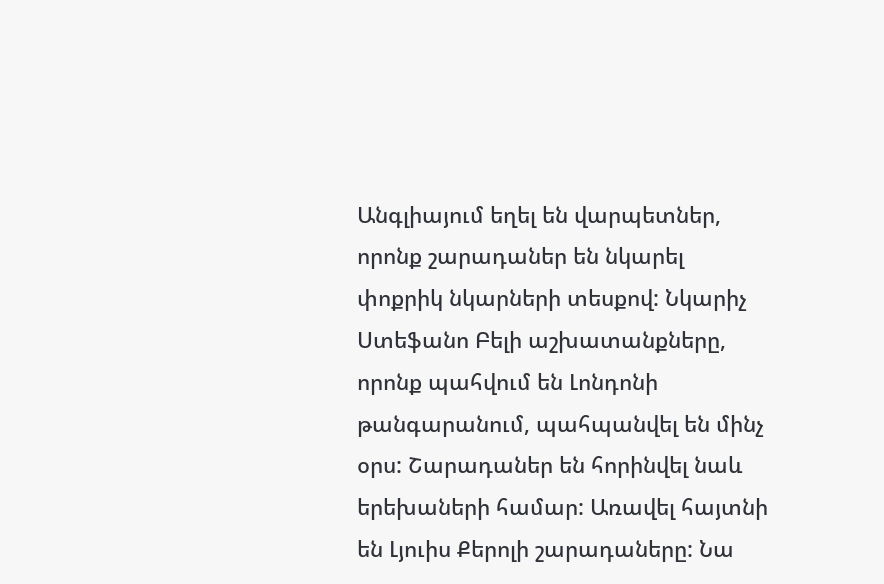Անգլիայում եղել են վարպետներ, որոնք շարադաներ են նկարել փոքրիկ նկարների տեսքով: Նկարիչ Ստեֆանո Բելի աշխատանքները, որոնք պահվում են Լոնդոնի թանգարանում, պահպանվել են մինչ օրս: Շարադաներ են հորինվել նաև երեխաների համար: Առավել հայտնի են Լյուիս Քերոլի շարադաները: Նա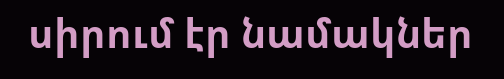սիրում էր նամակներ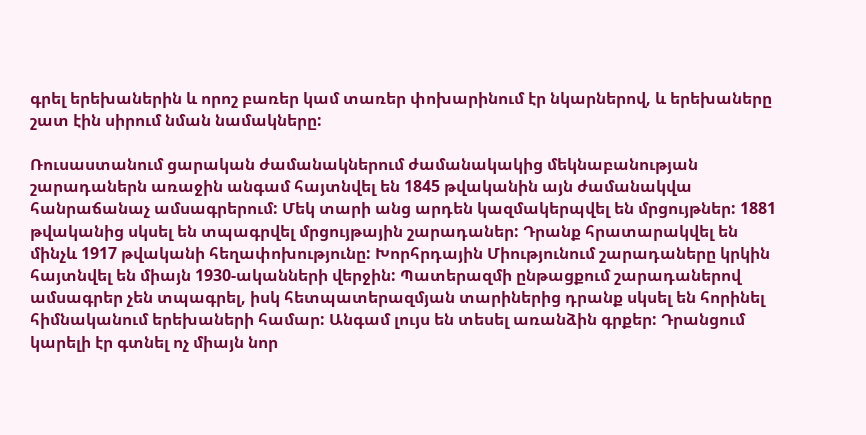գրել երեխաներին և որոշ բառեր կամ տառեր փոխարինում էր նկարներով, և երեխաները շատ էին սիրում նման նամակները:

Ռուսաստանում ցարական ժամանակներում ժամանակակից մեկնաբանության շարադաներն առաջին անգամ հայտնվել են 1845 թվականին այն ժամանակվա հանրաճանաչ ամսագրերում: Մեկ տարի անց արդեն կազմակերպվել են մրցույթներ: 1881 թվականից սկսել են տպագրվել մրցույթային շարադաներ: Դրանք հրատարակվել են մինչև 1917 թվականի հեղափոխությունը: Խորհրդային Միությունում շարադաները կրկին հայտնվել են միայն 1930-ականների վերջին: Պատերազմի ընթացքում շարադաներով ամսագրեր չեն տպագրել, իսկ հետպատերազմյան տարիներից դրանք սկսել են հորինել հիմնականում երեխաների համար: Անգամ լույս են տեսել առանձին գրքեր: Դրանցում կարելի էր գտնել ոչ միայն նոր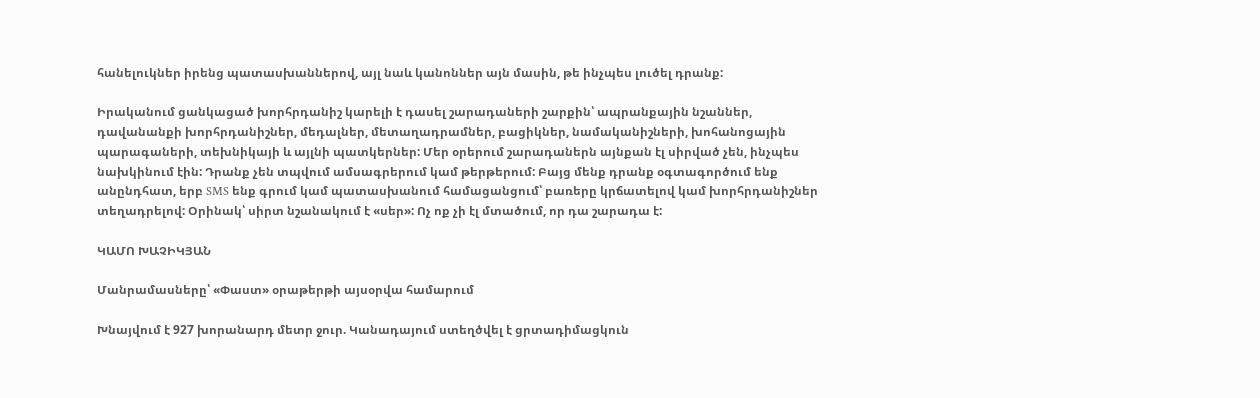հանելուկներ իրենց պատասխաններով, այլ նաև կանոններ այն մասին, թե ինչպես լուծել դրանք:

Իրականում ցանկացած խորհրդանիշ կարելի է դասել շարադաների շարքին՝ ապրանքային նշաններ, դավանանքի խորհրդանիշներ, մեդալներ, մետաղադրամներ, բացիկներ, նամականիշների, խոհանոցային պարագաների, տեխնիկայի և այլնի պատկերներ: Մեր օրերում շարադաներն այնքան էլ սիրված չեն, ինչպես նախկինում էին: Դրանք չեն տպվում ամսագրերում կամ թերթերում: Բայց մենք դրանք օգտագործում ենք անընդհատ, երբ SMS ենք գրում կամ պատասխանում համացանցում՝ բառերը կրճատելով կամ խորհրդանիշներ տեղադրելով: Օրինակ՝ սիրտ նշանակում է «սեր»: Ոչ ոք չի էլ մտածում, որ դա շարադա է:

ԿԱՄՈ ԽԱՉԻԿՅԱՆ

Մանրամասները՝ «Փաստ» օրաթերթի այսօրվա համարում

Խնայվում է 927 խորանարդ մետր ջուր. Կանադայում ստեղծվել է ցրտադիմացկուն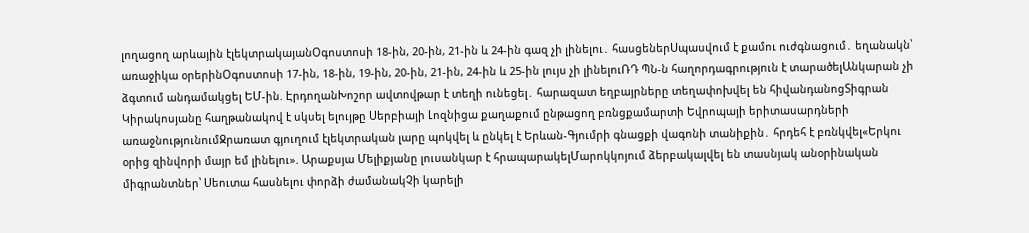լողացող արևային էլեկտրակայանՕգոստոսի 18-ին, 20-ին, 21-ին և 24-ին գազ չի լինելու․ հասցեներՍպասվում է քամու ուժգնացում․ եղանակն՝ առաջիկա օրերինՕգոստոսի 17-ին, 18-ին, 19-ին, 20-ին, 21-ին, 24-ին և 25-ին լույս չի լինելուՌԴ ՊՆ-ն հաղորդագրություն է տարածելԱնկարան չի ձգտում անդամակցել ԵՄ-ին. ԷրդողանԽոշոր ավտովթար է տեղի ունեցել․ հարազատ եղբայրները տեղափոխվել են հիվանդանոցՏիգրան Կիրակոսյանը հաղթանակով է սկսել ելույթը Սերբիայի Լոզնիցա քաղաքում ընթացող բռնցքամարտի Եվրոպայի երիտասարդների առաջնությունումՋրառատ գյուղում էլեկտրական լարը պոկվել և ընկել է Երևան-Գյումրի գնացքի վագոնի տանիքին․ հրդեհ է բռնկվել«Երկու օրից զինվորի մայր եմ լինելու». Արաքսյա Մելիքյանը լուսանկար է հրապարակելՄարոկկոյում ձերբակալվել են տասնյակ անօրինական միգրանտներ՝ Սեուտա հասնելու փորձի ժամանակՉի կարելի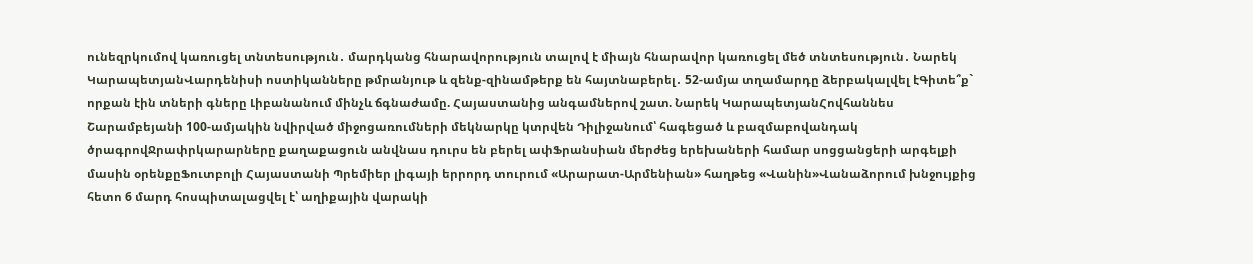ունեզրկումով կառուցել տնտեսություն․ մարդկանց հնարավորություն տալով է միայն հնարավոր կառուցել մեծ տնտեսություն․ Նարեկ ԿարապետյանՎարդենիսի ոստիկանները թմրանյութ և զենք-զինամթերք են հայտնաբերել․ 52-ամյա տղամարդը ձերբակալվել էԳիտե՞ք` որքան էին տների գները Լիբանանում մինչև ճգնաժամը. Հայաստանից անգամներով շատ. Նարեկ ԿարապետյանՀովհաննես Շարամբեյանի 100-ամյակին նվիրված միջոցառումների մեկնարկը կտրվեն Դիլիջանում՝ հագեցած և բազմաբովանդակ ծրագրովՋրափրկարարները քաղաքացուն անվնաս դուրս են բերել ափՖրանսիան մերժեց երեխաների համար սոցցանցերի արգելքի մասին օրենքըՖուտբոլի Հայաստանի Պրեմիեր լիգայի երրորդ տուրում «Արարատ-Արմենիան» հաղթեց «Վանին»Վանաձորում խնջույքից հետո 6 մարդ հոսպիտալացվել է՝ աղիքային վարակի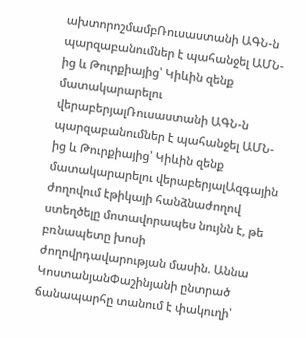ախտորոշմամբՌուսաստանի ԱԳՆ-ն պարզաբանումներ է պահանջել ԱՄՆ-ից և Թուրքիայից՝ Կիևին զենք մատակարարելու վերաբերյալՌուսաստանի ԱԳՆ-ն պարզաբանումներ է պահանջել ԱՄՆ-ից և Թուրքիայից՝ Կիևին զենք մատակարարելու վերաբերյալԱզգային ժողովում էթիկայի հանձնաժողով ստեղծելը մոտավորապես նույնն է, թե բռնապետը խոսի ժողովրդավարության մասին. Աննա ԿոստանյանՓաշինյանի ընտրած ճանապարհը տանում է փակուղի՝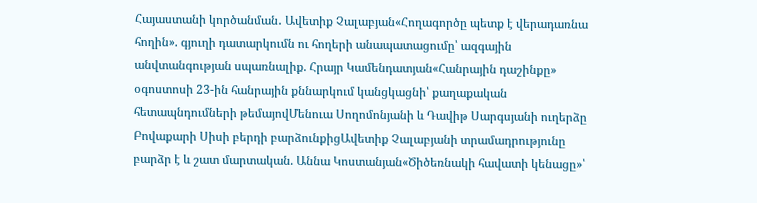Հայաստանի կործանման․ Ավետիք Չալաբյան«Հողագործը պետք է վերադառնա հողին». գյուղի դատարկումն ու հողերի անապատացումը՝ ազգային անվտանգության սպառնալիք. Հրայր Կամենդատյան«Հանրային դաշինքը» օգոստոսի 23-ին հանրային քննարկում կանցկացնի՝ քաղաքական հետապնդումների թեմայովՄենուա Սողոմոնյանի և Դավիթ Սարգսյանի ուղերձը Բովաքարի Սիսի բերդի բարձունքիցԱվետիք Չալաբյանի տրամադրությունը բարձր է և շատ մարտական. Աննա Կոստանյան«Ծիծեռնակի հավատի կենացը»՝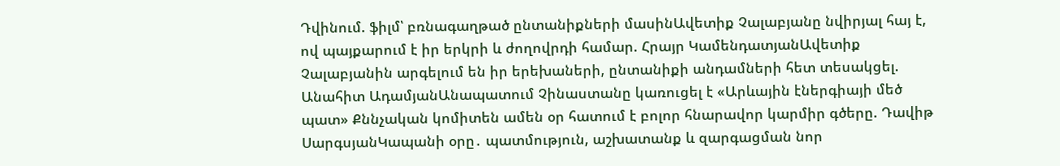Դվինում. ֆիլմ՝ բռնագաղթած ընտանիքների մասինԱվետիք Չալաբյանը նվիրյալ հայ է, ով պայքարում է իր երկրի և ժողովրդի համար. Հրայր ԿամենդատյանԱվետիք Չալաբյանին արգելում են իր երեխաների, ընտանիքի անդամների հետ տեսակցել. Անահիտ ԱդամյանԱնապատում Չինաստանը կառուցել է «Արևային էներգիայի մեծ պատ» Քննչական կոմիտեն ամեն օր հատում է բոլոր հնարավոր կարմիր գծերը. Դավիթ ՍարգսյանԿապանի օրը․ պատմություն, աշխատանք և զարգացման նոր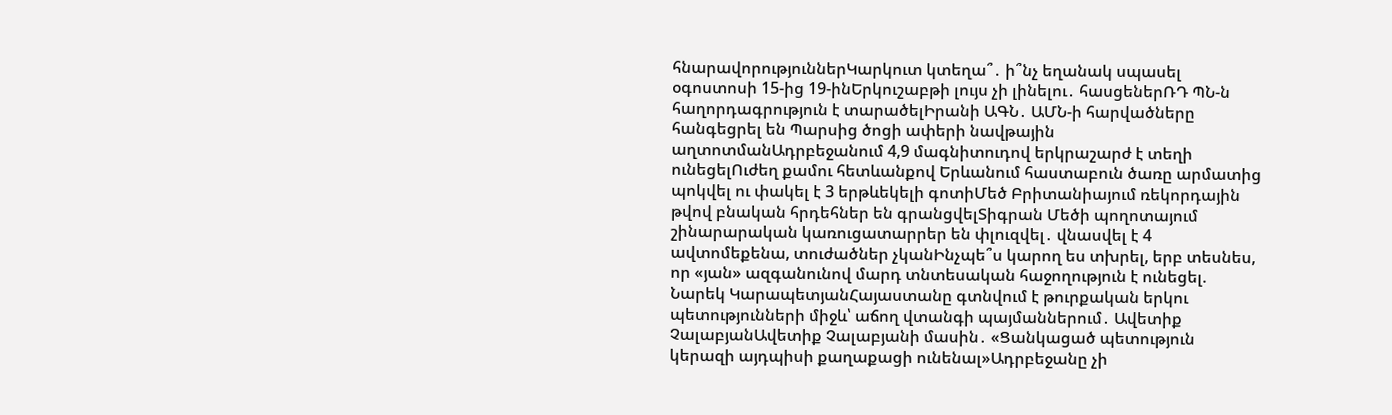հնարավորություններԿարկուտ կտեղա՞․ ի՞նչ եղանակ սպասել օգոստոսի 15-ից 19-ինԵրկուշաբթի լույս չի լինելու․ հասցեներՌԴ ՊՆ-ն հաղորդագրություն է տարածելԻրանի ԱԳՆ․ ԱՄՆ-ի հարվածները հանգեցրել են Պարսից ծոցի ափերի նավթային աղտոտմանԱդրբեջանում 4,9 մագնիտուդով երկրաշարժ է տեղի ունեցելՈւժեղ քամու հետևանքով Երևանում հաստաբուն ծառը արմատից պոկվել ու փակել է 3 երթևեկելի գոտիՄեծ Բրիտանիայում ռեկորդային թվով բնական հրդեհներ են գրանցվելՏիգրան Մեծի պողոտայում շինարարական կառուցատարրեր են փլուզվել․ վնասվել է 4 ավտոմեքենա, տուժածներ չկանԻնչպե՞ս կարող ես տխրել, երբ տեսնես, որ «յան» ազգանունով մարդ տնտեսական հաջողություն է ունեցել. Նարեկ ԿարապետյանՀայաստանը գտնվում է թուրքական երկու պետությունների միջև՝ աճող վտանգի պայմաններում․ Ավետիք ՉալաբյանԱվետիք Չալաբյանի մասին․ «Ցանկացած պետություն կերազի այդպիսի քաղաքացի ունենալ»Ադրբեջանը չի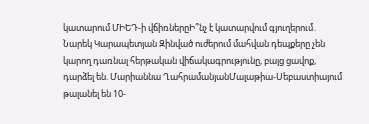կատարում ՄԻԵԴ-ի վճիռներըԻ՞նչ է կատարվում գյուղերում․ Նարեկ Կարապետյան Զինված ուժերում մահվան դեպքերը չեն կարող դառնալ հերթական վիճակագրությունը, բայց ցավոք, դարձել են. Մարիաննա ՂահրամանյանՄալաթիա-Սեբաստիայում թալանել են 10-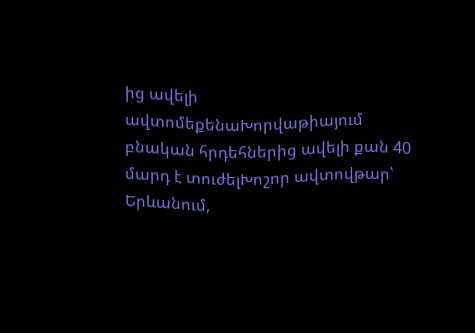ից ավելի ավտոմեքենաԽորվաթիայում բնական հրդեհներից ավելի քան 40 մարդ է տուժելԽոշոր ավտովթար՝ Երևանում,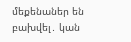մեքենաներ են բախվել․ կան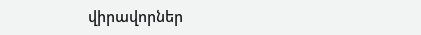վիրավորներ